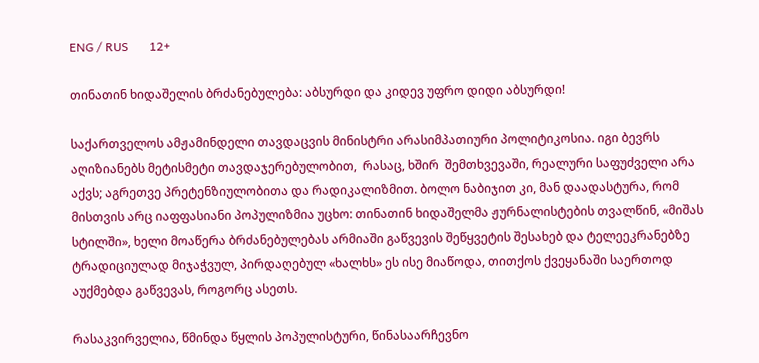ENG / RUS       12+

თინათინ ხიდაშელის ბრძანებულება: აბსურდი და კიდევ უფრო დიდი აბსურდი!

საქართველოს ამჟამინდელი თავდაცვის მინისტრი არასიმპათიური პოლიტიკოსია. იგი ბევრს აღიზიანებს მეტისმეტი თავდაჯერებულობით,  რასაც, ხშირ  შემთხვევაში, რეალური საფუძველი არა აქვს; აგრეთვე პრეტენზიულობითა და რადიკალიზმით. ბოლო ნაბიჯით კი, მან დაადასტურა, რომ მისთვის არც იაფფასიანი პოპულიზმია უცხო: თინათინ ხიდაშელმა ჟურნალისტების თვალწინ, «მიშას სტილში», ხელი მოაწერა ბრძანებულებას არმიაში გაწვევის შეწყვეტის შესახებ და ტელეეკრანებზე ტრადიციულად მიჯაჭვულ, პირდაღებულ «ხალხს» ეს ისე მიაწოდა, თითქოს ქვეყანაში საერთოდ აუქმებდა გაწვევას, როგორც ასეთს.

რასაკვირველია, წმინდა წყლის პოპულისტური, წინასაარჩევნო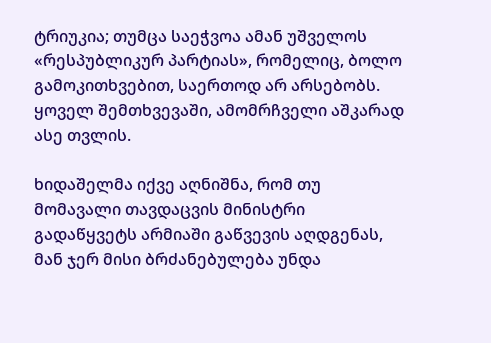ტრიუკია; თუმცა საეჭვოა ამან უშველოს «რესპუბლიკურ პარტიას», რომელიც, ბოლო გამოკითხვებით, საერთოდ არ არსებობს. ყოველ შემთხვევაში, ამომრჩველი აშკარად ასე თვლის.

ხიდაშელმა იქვე აღნიშნა, რომ თუ მომავალი თავდაცვის მინისტრი გადაწყვეტს არმიაში გაწვევის აღდგენას, მან ჯერ მისი ბრძანებულება უნდა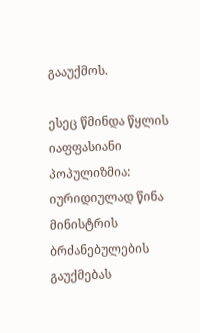გააუქმოს.

ესეც წმინდა წყლის იაფფასიანი პოპულიზმია: იურიდიულად წინა მინისტრის ბრძანებულების გაუქმებას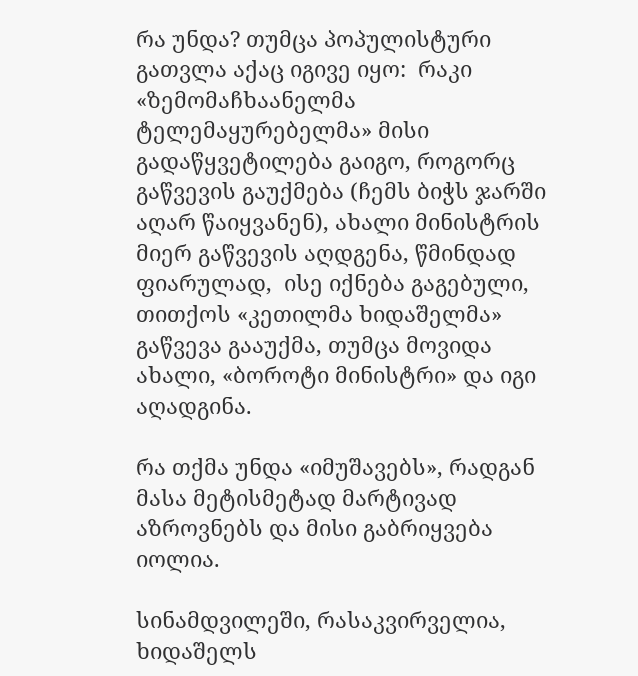რა უნდა? თუმცა პოპულისტური გათვლა აქაც იგივე იყო:  რაკი «ზემომაჩხაანელმა ტელემაყურებელმა» მისი გადაწყვეტილება გაიგო, როგორც გაწვევის გაუქმება (ჩემს ბიჭს ჯარში აღარ წაიყვანენ), ახალი მინისტრის მიერ გაწვევის აღდგენა, წმინდად ფიარულად,  ისე იქნება გაგებული, თითქოს «კეთილმა ხიდაშელმა» გაწვევა გააუქმა, თუმცა მოვიდა ახალი, «ბოროტი მინისტრი» და იგი აღადგინა.

რა თქმა უნდა «იმუშავებს», რადგან მასა მეტისმეტად მარტივად აზროვნებს და მისი გაბრიყვება იოლია.

სინამდვილეში, რასაკვირველია, ხიდაშელს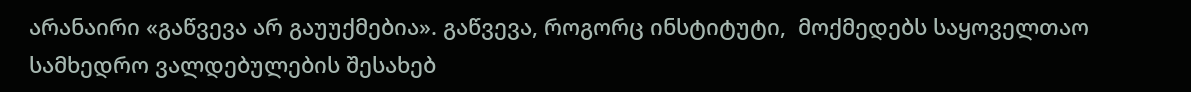არანაირი «გაწვევა არ გაუუქმებია». გაწვევა, როგორც ინსტიტუტი,  მოქმედებს საყოველთაო სამხედრო ვალდებულების შესახებ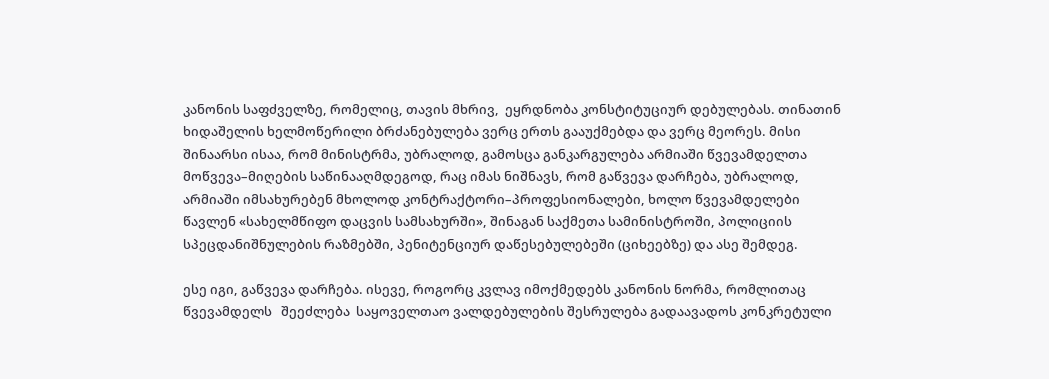კანონის საფძველზე, რომელიც, თავის მხრივ,  ეყრდნობა კონსტიტუციურ დებულებას. თინათინ ხიდაშელის ხელმოწერილი ბრძანებულება ვერც ერთს გააუქმებდა და ვერც მეორეს. მისი შინაარსი ისაა, რომ მინისტრმა, უბრალოდ, გამოსცა განკარგულება არმიაში წვევამდელთა მოწვევა–მიღების საწინააღმდეგოდ, რაც იმას ნიშნავს, რომ გაწვევა დარჩება, უბრალოდ, არმიაში იმსახურებენ მხოლოდ კონტრაქტორი–პროფესიონალები, ხოლო წვევამდელები წავლენ «სახელმწიფო დაცვის სამსახურში», შინაგან საქმეთა სამინისტროში, პოლიციის სპეცდანიშნულების რაზმებში, პენიტენციურ დაწესებულებეში (ციხეებზე) და ასე შემდეგ.

ესე იგი, გაწვევა დარჩება. ისევე, როგორც კვლავ იმოქმედებს კანონის ნორმა, რომლითაც წვევამდელს   შეეძლება  საყოველთაო ვალდებულების შესრულება გადაავადოს კონკრეტული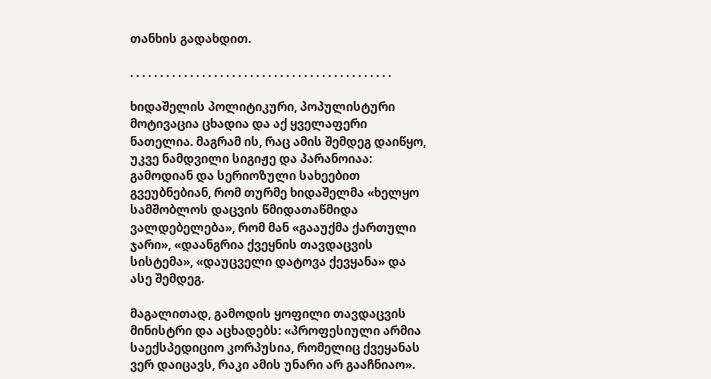თანხის გადახდით.

. . . . . . . . . . . . . . . . . . . . . . . . . . . . . . . . . . . . . . . . . . . .

ხიდაშელის პოლიტიკური, პოპულისტური მოტივაცია ცხადია და აქ ყველაფერი ნათელია. მაგრამ ის, რაც ამის შემდეგ დაიწყო, უკვე ნამდვილი სიგიჟე და პარანოიაა: გამოდიან და სერიოზული სახეებით გვეუბნებიან, რომ თურმე ხიდაშელმა «ხელყო სამშობლოს დაცვის წმიდათაწმიდა ვალდებელება», რომ მან «გააუქმა ქართული ჯარი», «დაანგრია ქვეყნის თავდაცვის სისტემა», «დაუცველი დატოვა ქევყანა» და ასე შემდეგ.

მაგალითად, გამოდის ყოფილი თავდაცვის მინისტრი და აცხადებს: «პროფესიული არმია საექსპედიციო კორპუსია, რომელიც ქვეყანას ვერ დაიცავს, რაკი ამის უნარი არ გააჩნიაო».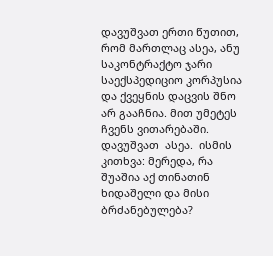დავუშვათ ერთი წუთით, რომ მართლაც ასეა, ანუ საკონტრაქტო ჯარი საექსპედიციო კორპუსია და ქვეყნის დაცვის შნო არ გააჩნია. მით უმეტეს ჩვენს ვითარებაში. დავუშვათ  ასეა.  ისმის კითხვა: მერედა, რა შუაშია აქ თინათინ ხიდაშელი და მისი ბრძანებულება?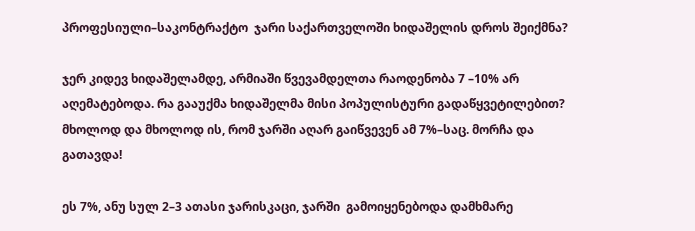პროფესიული–საკონტრაქტო  ჯარი საქართველოში ხიდაშელის დროს შეიქმნა?

ჯერ კიდევ ხიდაშელამდე, არმიაში წვევამდელთა რაოდენობა 7 –10% არ აღემატებოდა. რა გააუქმა ხიდაშელმა მისი პოპულისტური გადაწყვეტილებით? მხოლოდ და მხოლოდ ის, რომ ჯარში აღარ გაიწვევენ ამ 7%–საც. მორჩა და გათავდა!

ეს 7%, ანუ სულ 2–3 ათასი ჯარისკაცი, ჯარში  გამოიყენებოდა დამხმარე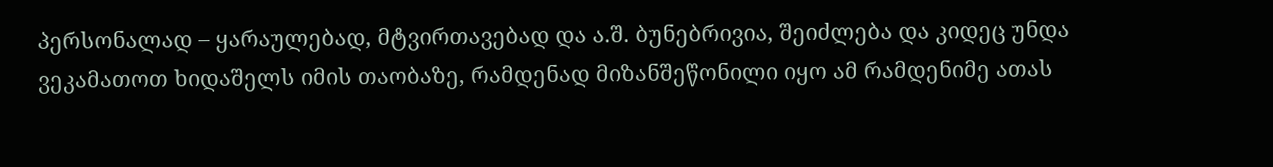პერსონალად – ყარაულებად, მტვირთავებად და ა.შ. ბუნებრივია, შეიძლება და კიდეც უნდა ვეკამათოთ ხიდაშელს იმის თაობაზე, რამდენად მიზანშეწონილი იყო ამ რამდენიმე ათას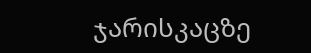ჯარისკაცზე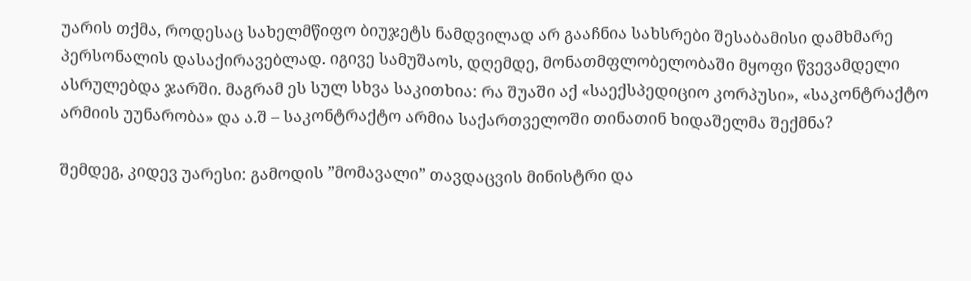უარის თქმა, როდესაც სახელმწიფო ბიუჯეტს ნამდვილად არ გააჩნია სახსრები შესაბამისი დამხმარე პერსონალის დასაქირავებლად. იგივე სამუშაოს, დღემდე, მონათმფლობელობაში მყოფი წვევამდელი ასრულებდა ჯარში. მაგრამ ეს სულ სხვა საკითხია: რა შუაში აქ «საექსპედიციო კორპუსი», «საკონტრაქტო არმიის უუნარობა» და ა.შ – საკონტრაქტო არმია საქართველოში თინათინ ხიდაშელმა შექმნა?

შემდეგ, კიდევ უარესი: გამოდის ”მომავალი” თავდაცვის მინისტრი და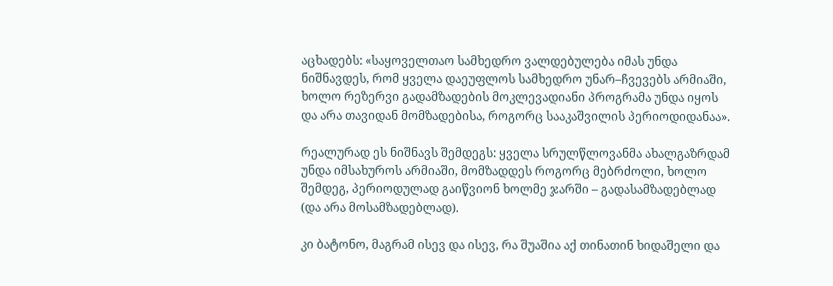აცხადებს: «საყოველთაო სამხედრო ვალდებულება იმას უნდა ნიშნავდეს, რომ ყველა დაეუფლოს სამხედრო უნარ–ჩვევებს არმიაში, ხოლო რეზერვი გადამზადების მოკლევადიანი პროგრამა უნდა იყოს და არა თავიდან მომზადებისა, როგორც სააკაშვილის პერიოდიდანაა».

რეალურად ეს ნიშნავს შემდეგს: ყველა სრულწლოვანმა ახალგაზრდამ უნდა იმსახუროს არმიაში, მომზადდეს როგორც მებრძოლი, ხოლო შემდეგ, პერიოდულად გაიწვიონ ხოლმე ჯარში – გადასამზადებლად (და არა მოსამზადებლად).

კი ბატონო, მაგრამ ისევ და ისევ, რა შუაშია აქ თინათინ ხიდაშელი და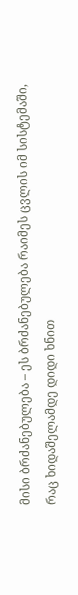მისი ბრძანებულება – ეს ბრძანებულება რაიმეს ცვლის იმ სისტემაში, რაც ხიდაშელამდე დიდი ხნით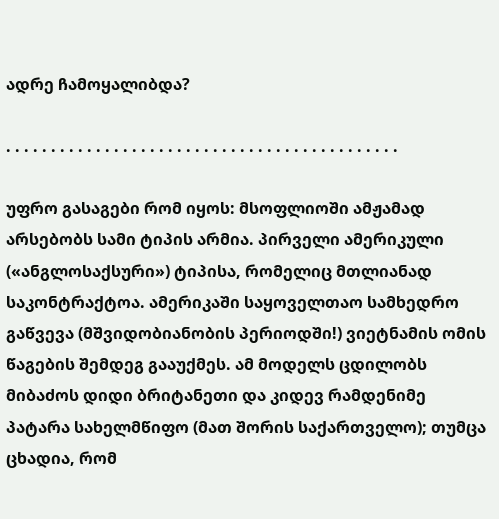ადრე ჩამოყალიბდა?

. . . . . . . . . . . . . . . . . . . . . . . . . . . . . . . . . . . . . . . . . . . .

უფრო გასაგები რომ იყოს: მსოფლიოში ამჟამად არსებობს სამი ტიპის არმია. პირველი ამერიკული («ანგლოსაქსური») ტიპისა, რომელიც მთლიანად საკონტრაქტოა. ამერიკაში საყოველთაო სამხედრო გაწვევა (მშვიდობიანობის პერიოდში!) ვიეტნამის ომის  წაგების შემდეგ გააუქმეს. ამ მოდელს ცდილობს  მიბაძოს დიდი ბრიტანეთი და კიდევ რამდენიმე პატარა სახელმწიფო (მათ შორის საქართველო); თუმცა ცხადია, რომ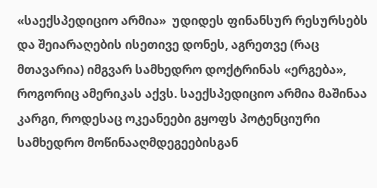«საექსპედიციო არმია»  უდიდეს ფინანსურ რესურსებს და შეიარაღების ისეთივე დონეს, აგრეთვე (რაც მთავარია) იმგვარ სამხედრო დოქტრინას «ერგება»,   როგორიც ამერიკას აქვს. საექსპედიციო არმია მაშინაა კარგი, როდესაც ოკეანეები გყოფს პოტენციური სამხედრო მოწინააღმდეგეებისგან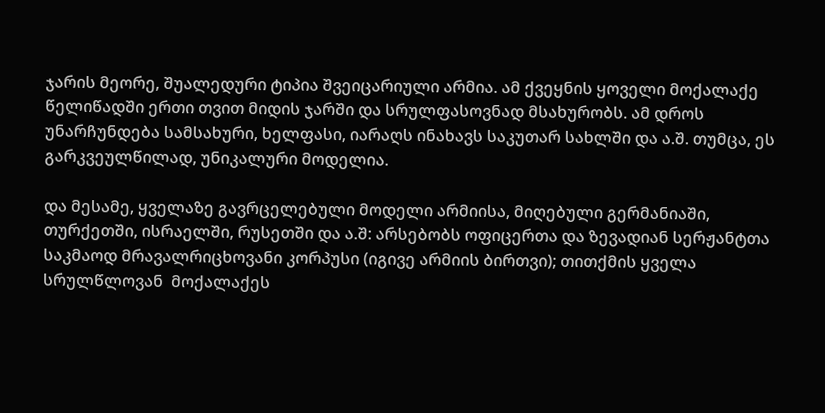ჯარის მეორე, შუალედური ტიპია შვეიცარიული არმია. ამ ქვეყნის ყოველი მოქალაქე წელიწადში ერთი თვით მიდის ჯარში და სრულფასოვნად მსახურობს. ამ დროს უნარჩუნდება სამსახური, ხელფასი, იარაღს ინახავს საკუთარ სახლში და ა.შ. თუმცა, ეს გარკვეულწილად, უნიკალური მოდელია.

და მესამე, ყველაზე გავრცელებული მოდელი არმიისა, მიღებული გერმანიაში, თურქეთში, ისრაელში, რუსეთში და ა.შ: არსებობს ოფიცერთა და ზევადიან სერჟანტთა საკმაოდ მრავალრიცხოვანი კორპუსი (იგივე არმიის ბირთვი); თითქმის ყველა სრულწლოვან  მოქალაქეს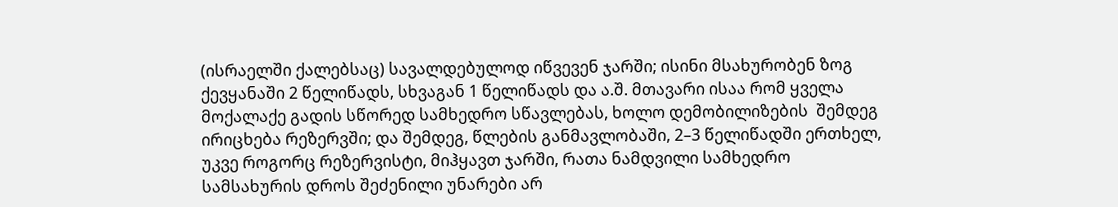(ისრაელში ქალებსაც) სავალდებულოდ იწვევენ ჯარში; ისინი მსახურობენ ზოგ ქევყანაში 2 წელიწადს, სხვაგან 1 წელიწადს და ა.შ. მთავარი ისაა რომ ყველა მოქალაქე გადის სწორედ სამხედრო სწავლებას, ხოლო დემობილიზების  შემდეგ ირიცხება რეზერვში; და შემდეგ, წლების განმავლობაში, 2–3 წელიწადში ერთხელ, უკვე როგორც რეზერვისტი, მიჰყავთ ჯარში, რათა ნამდვილი სამხედრო სამსახურის დროს შეძენილი უნარები არ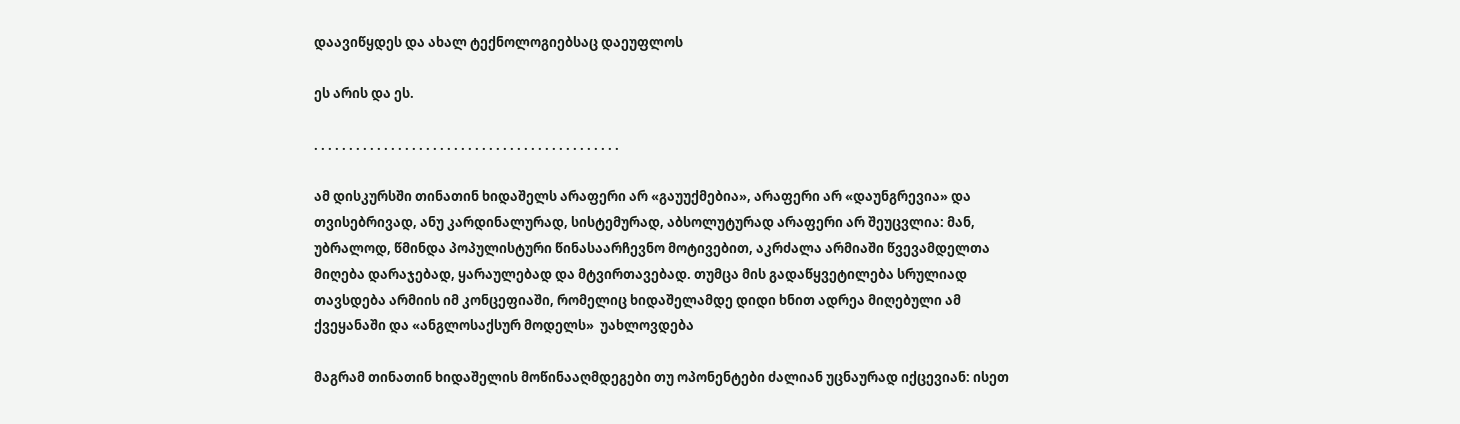დაავიწყდეს და ახალ ტექნოლოგიებსაც დაეუფლოს

ეს არის და ეს.

. . . . . . . . . . . . . . . . . . . . . . . . . . . . . . . . . . . . . . . . . . . .

ამ დისკურსში თინათინ ხიდაშელს არაფერი არ «გაუუქმებია», არაფერი არ «დაუნგრევია» და თვისებრივად, ანუ კარდინალურად, სისტემურად, აბსოლუტურად არაფერი არ შეუცვლია: მან, უბრალოდ, წმინდა პოპულისტური წინასაარჩევნო მოტივებით, აკრძალა არმიაში წვევამდელთა მიღება დარაჯებად, ყარაულებად და მტვირთავებად. თუმცა მის გადაწყვეტილება სრულიად თავსდება არმიის იმ კონცეფიაში, რომელიც ხიდაშელამდე დიდი ხნით ადრეა მიღებული ამ ქვეყანაში და «ანგლოსაქსურ მოდელს»  უახლოვდება

მაგრამ თინათინ ხიდაშელის მოწინააღმდეგები თუ ოპონენტები ძალიან უცნაურად იქცევიან: ისეთ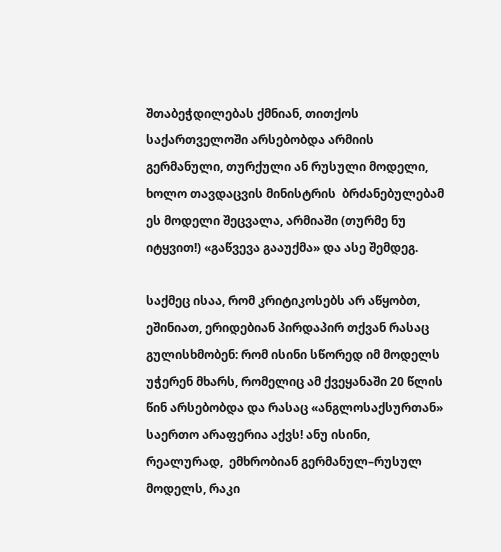შთაბეჭდილებას ქმნიან, თითქოს საქართველოში არსებობდა არმიის გერმანული, თურქული ან რუსული მოდელი, ხოლო თავდაცვის მინისტრის  ბრძანებულებამ ეს მოდელი შეცვალა, არმიაში (თურმე ნუ იტყვით!) «გაწვევა გააუქმა» და ასე შემდეგ.

საქმეც ისაა, რომ კრიტიკოსებს არ აწყობთ, ეშინიათ, ერიდებიან პირდაპირ თქვან რასაც გულისხმობენ: რომ ისინი სწორედ იმ მოდელს უჭერენ მხარს, რომელიც ამ ქვეყანაში 20 წლის წინ არსებობდა და რასაც «ანგლოსაქსურთან» საერთო არაფერია აქვს! ანუ ისინი, რეალურად,  ემხრობიან გერმანულ–რუსულ მოდელს, რაკი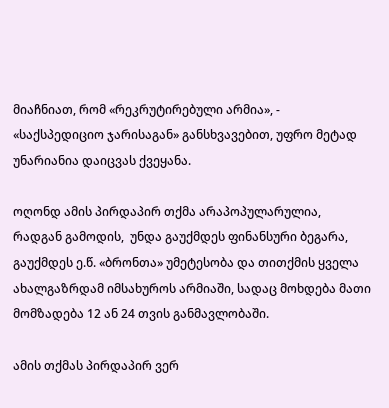მიაჩნიათ, რომ «რეკრუტირებული არმია», -  «საქსპედიციო ჯარისაგან» განსხვავებით, უფრო მეტად უნარიანია დაიცვას ქვეყანა.

ოღონდ ამის პირდაპირ თქმა არაპოპულარულია, რადგან გამოდის,  უნდა გაუქმდეს ფინანსური ბეგარა, გაუქმდეს ე.წ. «ბრონთა» უმეტესობა და თითქმის ყველა ახალგაზრდამ იმსახუროს არმიაში, სადაც მოხდება მათი მომზადება 12 ან 24 თვის განმავლობაში.

ამის თქმას პირდაპირ ვერ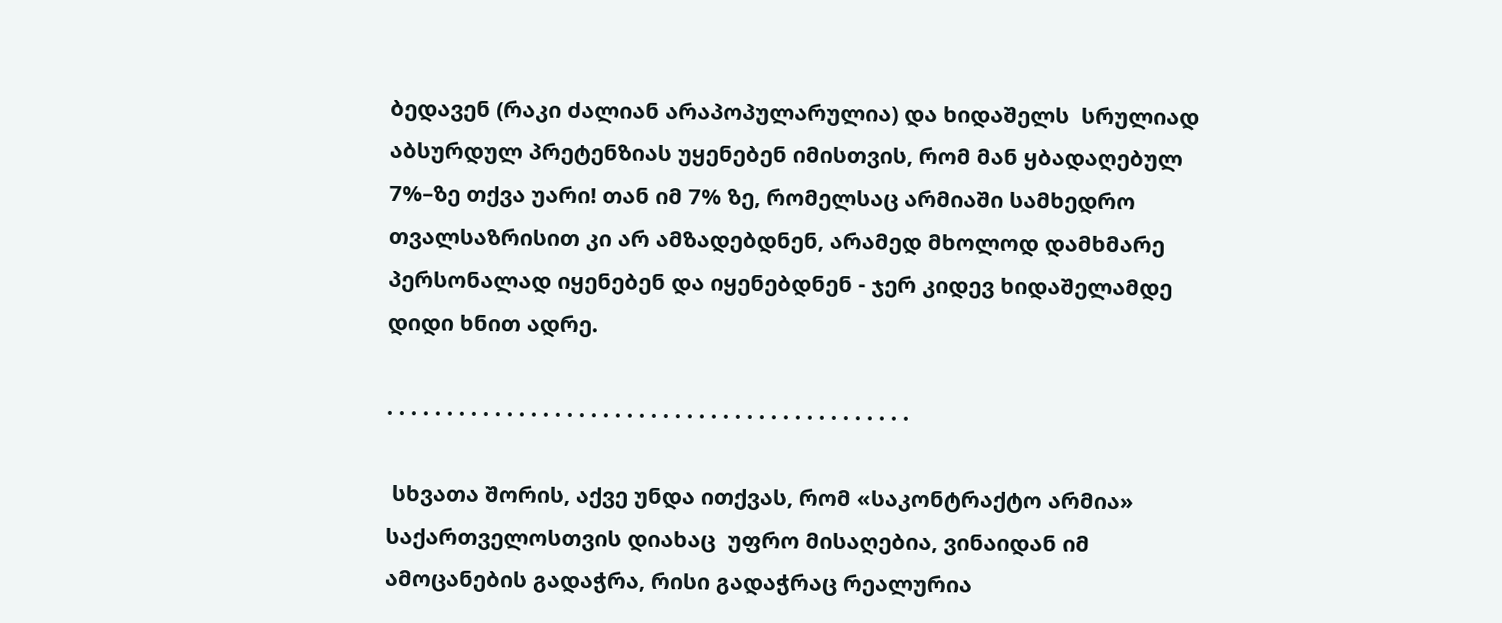ბედავენ (რაკი ძალიან არაპოპულარულია) და ხიდაშელს  სრულიად აბსურდულ პრეტენზიას უყენებენ იმისთვის, რომ მან ყბადაღებულ 7%–ზე თქვა უარი! თან იმ 7% ზე, რომელსაც არმიაში სამხედრო თვალსაზრისით კი არ ამზადებდნენ, არამედ მხოლოდ დამხმარე პერსონალად იყენებენ და იყენებდნენ - ჯერ კიდევ ხიდაშელამდე დიდი ხნით ადრე.

. . . . . . . . . . . . . . . . . . . . . . . . . . . . . . . . . . . . . . . . . . . .

 სხვათა შორის, აქვე უნდა ითქვას, რომ «საკონტრაქტო არმია» საქართველოსთვის დიახაც  უფრო მისაღებია, ვინაიდან იმ ამოცანების გადაჭრა, რისი გადაჭრაც რეალურია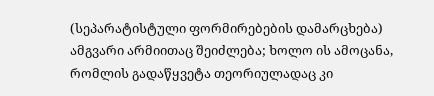(სეპარატისტული ფორმირებების დამარცხება) ამგვარი არმიითაც შეიძლება; ხოლო ის ამოცანა, რომლის გადაწყვეტა თეორიულადაც კი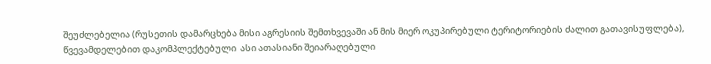შეუძლებელია (რუსეთის დამარცხება მისი აგრესიის შემთხვევაში ან მის მიერ ოკუპირებული ტერიტორიების ძალით გათავისუფლება), წვევამდელებით დაკომპლექტებული  ასი ათასიანი შეიარაღებული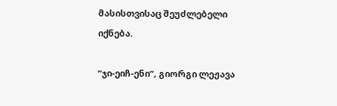მასისთვისაც შეუძლებელი იქნება.

”ჯი-ეიჩ-ენი”, გიორგი ლეჟავა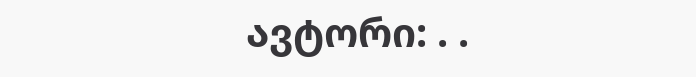ავტორი: . .